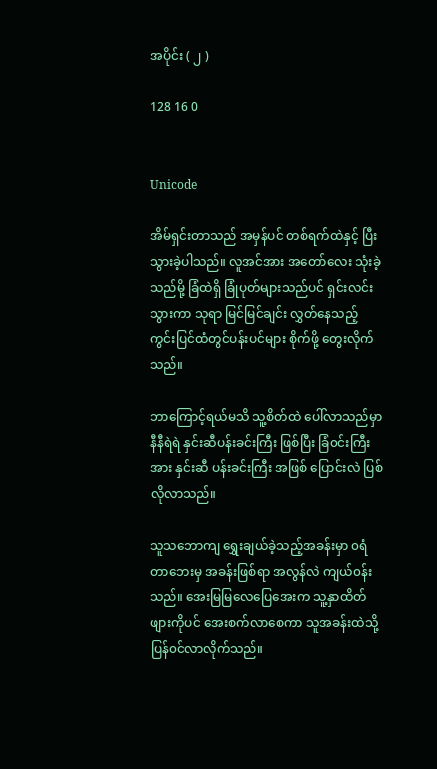အပိုင်း ( ၂ )

128 16 0


Unicode

အိမ်ရှင်းတာသည် အမှန်ပင် တစ်ရက်ထဲနှင့် ပြီးသွားခဲ့ပါသည်။ လူအင်အား အတော်လေး သုံးခဲ့သည်မို့ ခြံထဲရှိ ခြုံပုတ်များသည်ပင် ရှင်းလင်းသွားကာ သုရာ မြင်မြင်ချင်း လွှတ်နေသည့် ကွင်းပြင်ထံတွင်ပန်းပင်များ စိုက်ဖို့ တွေးလိုက်သည်။

ဘာကြောင့်ရယ်မသိ သူ့စိတ်ထဲ ပေါ်လာသည်မှာ နီနီရဲရဲ နှင်းဆီပန်းခင်းကြီး ဖြစ်ပြီး ခြံ၀င်းကြီးအား နှင်းဆီ ပန်းခင်းကြီး အဖြစ် ပြောင်းလဲ ပြစ်လိုလာသည်။

သူသဘောကျ ရွှေးချယ်ခဲ့သည့်အခန်းမှာ ၀ရံတာဘေးမှ အခန်းဖြစ်ရာ အလွန်လဲ ကျယ်၀န်းသည်။ အေးမြမြလေပြေအေးက သူ့နှာထိတ်ဖျားကိုပင် အေးစက်လာစေကာ သူအခန်းထဲသို့ ပြန်၀င်လာလိုက်သည်။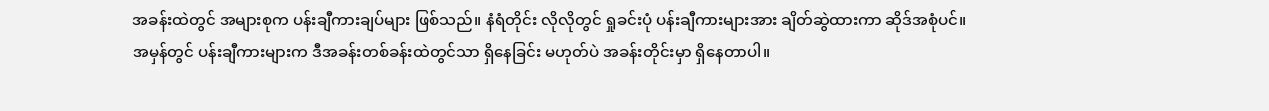အခန်းထဲတွင် အများစုက ပန်းချီကားချပ်များ ဖြစ်သည်။ နံရံတိုင်း လိုလိုတွင် ရှုခင်းပုံ ပန်းချီကားများအား ချိတ်ဆွဲထားကာ ဆိုဒ်အစုံပင်။ အမှန်တွင် ပန်းချီကားများက ဒီအခန်းတစ်ခန်းထဲတွင်သာ ရှိနေခြင်း မဟုတ်ပဲ အခန်းတိုင်းမှာ ရှိနေတာပါ။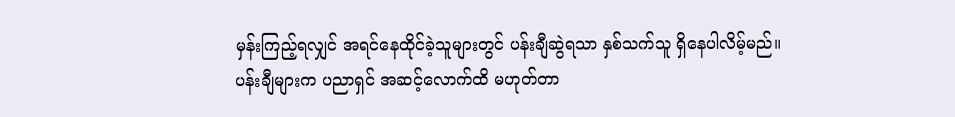မှန်းကြည့်ရလျှင် အရင်နေထိုင်ခဲ့သူများတွင် ပန်းချီဆွဲရသာ နှစ်သက်သူ ရှိနေပါလိမ့်မည်။ ပန်းချီများက ပညာရှင် အဆင့်လောက်ထိ မဟုတ်တာ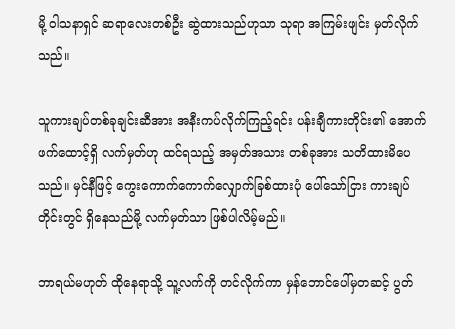မို့ ဝါသနာရှင် ဆရာလေးတစ်ဦး ဆွဲထားသည်ဟုသာ သုရာ အကြမ်းဖျင်း မှတ်လိုက်သည်။

သူကားချပ်တစ်ခုချင်းဆီအား အနီးကပ်လိုက်ကြည့်ရင်း ‌ပန်းချီကားတိုင်း၏ အောက်ဖက်ထောင့်ရှိ လက်မှတ်ဟု ထင်ရသည့် အမှတ်အသား တစ်ခုအား သတိထားမိပေသည်။ မှင်နီဖြင့် ကွေးကောက်ကောက်လျှောက်ခြစ်ထားပုံ ပေါ်သော်ငြား ကားချပ်တိုင်းတွင် ရှိနေသည်မို့ လက်မှတ်သာ ဖြစ်ပါလိမ့်မည်။

ဘာရယ်မဟုတ် ထိုနေရာသို့ သူ့လက်ကို တင်လိုက်ကာ မှန်ဘောင်ပေါ်မှတဆင့် ပွတ်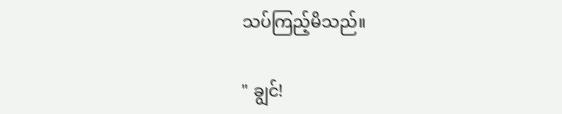သပ်ကြည့်မိသည်။

" ချွင်!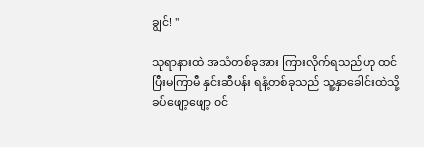ချွင်! "

သုရာနားထဲ အသံတစ်ခုအား ကြားလိုက်ရသည်ဟု ထင်ပြီးမကြာမီ နှင်းဆီပန်း ရနံ့တစ်ခုသည် သူ့နှာခေါင်းထဲသို့ ခပ်ဖျော့ဖျော့ ၀င်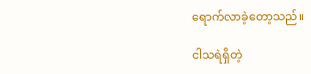ရောက်လာခဲ့တော့သည်။

ငါသရဲရှိတဲ့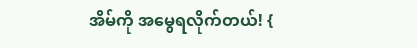အိမ်ကို အမွေရလိုက်တယ်! {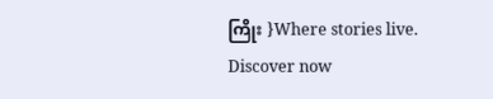ကြိုး }Where stories live. Discover now